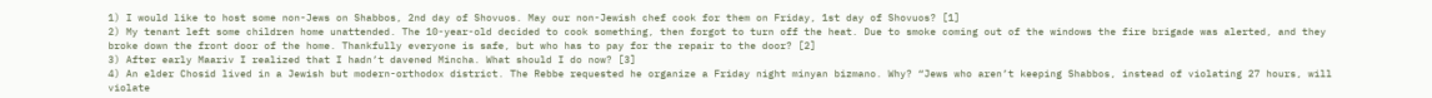1) I would like to host some non-Jews on Shabbos, 2nd day of Shovuos. May our non-Jewish chef cook for them on Friday, 1st day of Shovuos? [1]
2) My tenant left some children home unattended. The 10-year-old decided to cook something, then forgot to turn off the heat. Due to smoke coming out of the windows the fire brigade was alerted, and they broke down the front door of the home. Thankfully everyone is safe, but who has to pay for the repair to the door? [2]
3) After early Maariv I realized that I hadn’t davened Mincha. What should I do now? [3]
4) An elder Chosid lived in a Jewish but modern-orthodox district. The Rebbe requested he organize a Friday night minyan bizmano. Why? “Jews who aren’t keeping Shabbos, instead of violating 27 hours, will violate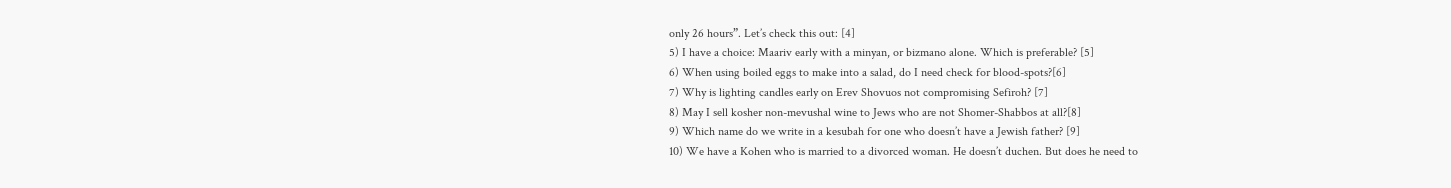only 26 hours”. Let’s check this out: [4]
5) I have a choice: Maariv early with a minyan, or bizmano alone. Which is preferable? [5]
6) When using boiled eggs to make into a salad, do I need check for blood-spots?[6]
7) Why is lighting candles early on Erev Shovuos not compromising Sefiroh? [7]
8) May I sell kosher non-mevushal wine to Jews who are not Shomer-Shabbos at all?[8]
9) Which name do we write in a kesubah for one who doesn’t have a Jewish father? [9]
10) We have a Kohen who is married to a divorced woman. He doesn’t duchen. But does he need to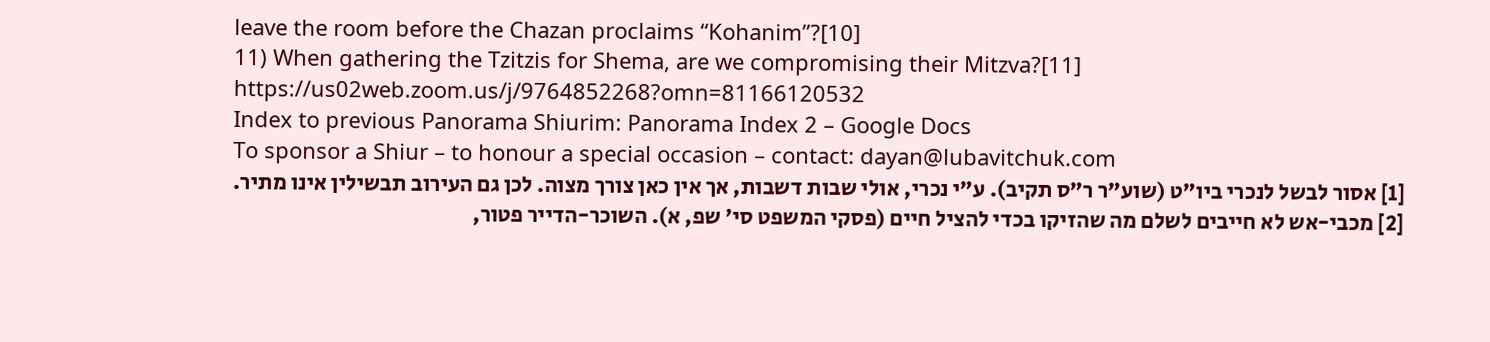leave the room before the Chazan proclaims “Kohanim”?[10]
11) When gathering the Tzitzis for Shema, are we compromising their Mitzva?[11]
https://us02web.zoom.us/j/9764852268?omn=81166120532
Index to previous Panorama Shiurim: Panorama Index 2 – Google Docs
To sponsor a Shiur – to honour a special occasion – contact: dayan@lubavitchuk.com
[1] אסור לבשל לנכרי ביו”ט (שוע”ר ר”ס תקיב). ע”י נכרי, אולי שבות דשבות, אך אין כאן צורך מצוה. לכן גם העירוב תבשילין אינו מתיר.
[2] מכבי-אש לא חייבים לשלם מה שהזיקו בכדי להציל חיים (פסקי המשפט סי’ שפ, א). השוכר-הדייר פטור,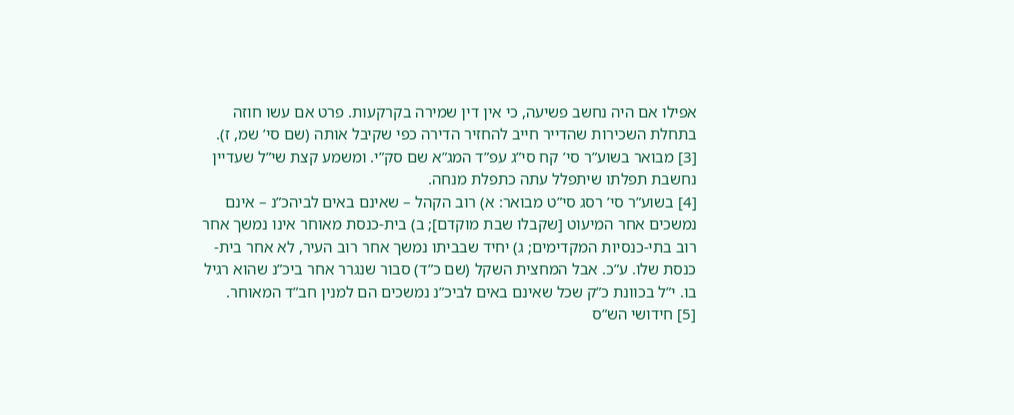אפילו אם היה נחשב פשיעה, כי אין דין שמירה בקרקעות. פרט אם עשו חוזה בתחלת השכירות שהדייר חייב להחזיר הדירה כפי שקיבל אותה (שם סי’ שמ, ז).
[3] מבואר בשוע”ר סי’ קח סי”ג עפ”ד המג”א שם סק”י. ומשמע קצת שי”ל שעדיין נחשבת תפלתו שיתפלל עתה כתפלת מנחה.
[4] בשוע”ר סי’ רסג סי”ט מבואר: א) רוב הקהל – שאינם באים לביהכ”נ – אינם נמשכים אחר המיעוט [שקבלו שבת מוקדם]; ב) בית-כנסת מאוחר אינו נמשך אחר רוב בתי-כנסיות המקדימים; ג) יחיד שבביתו נמשך אחר רוב העיר, לא אחר בית-כנסת שלו. ע”כ. אבל המחצית השקל (שם כ”ד) סבור שנגרר אחר ביכ”נ שהוא רגיל בו. י”ל בכוונת כ”ק שכל שאינם באים לביכ”נ נמשכים הם למנין חב”ד המאוחר.
[5] חידושי הש”ס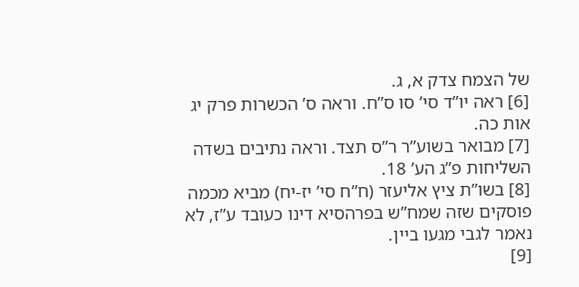של הצמח צדק א, ג.
[6] ראה יו”ד סי’ סו ס”ח. וראה ס’ הכשרות פרק יג אות כה.
[7] מבואר בשוע”ר ר”ס תצד. וראה נתיבים בשדה השליחות פ”ג הע’ 18.
[8] בשו”ת ציץ אליעזר (ח”ח סי’ יז-יח) מביא מכמה פוסקים שזה שמח”ש בפרהסיא דינו כעובד ע”ז, לא נאמר לגבי מגעו ביין.
[9]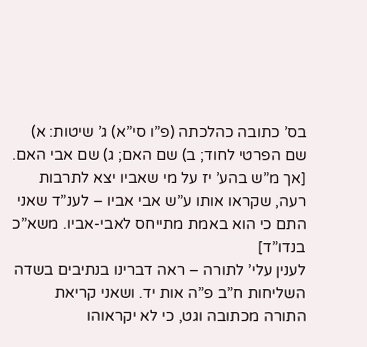בס’ כתובה כהלכתה (פ”ו סי”א) ג’ שיטות: א) שם הפרטי לחוד; ב) שם האם; ג) שם אבי האם. [אך מ”ש בהע’ יז על מי שאביו יצא לתרבות רעה, שקראו אותו ע”ש אבי אביו – לענ”ד שאני התם כי הוא באמת מתייחס לאבי-אביו. משא”כ בנדו”ד]
לענין עלי’ לתורה – ראה דברינו בנתיבים בשדה השליחות ח”ב פ”ה אות יד. ושאני קריאת התורה מכתובה וגט, כי לא יקראוהו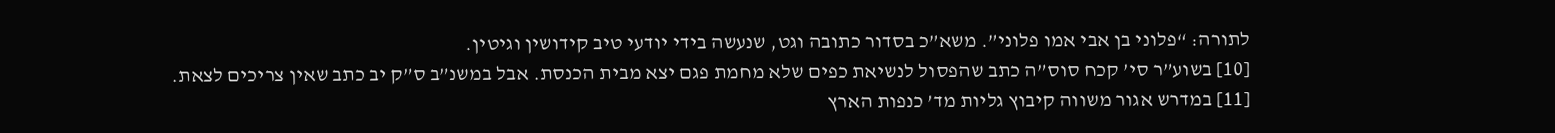לתורה: “פלוני בן אבי אמו פלוני”. משא”כ בסדור כתובה וגט, שנעשה בידי יודעי טיב קידושין וגיטין.
[10] בשוע”ר סי’ קכח סוס”ה כתב שהפסול לנשיאת כפים שלא מחמת פגם יצא מבית הכנסת. אבל במשנ”ב ס”ק יב כתב שאין צריכים לצאת.
[11] במדרש אגור משווה קיבוץ גליות מד’ כנפות הארץ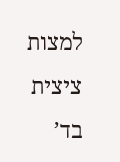למצות ציצית בד’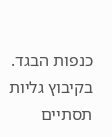כנפות הבגד. בקיבוץ גליות תסתיים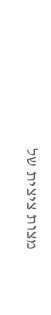מצות ציצית של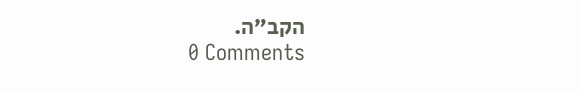הקב”ה.
0 Comments